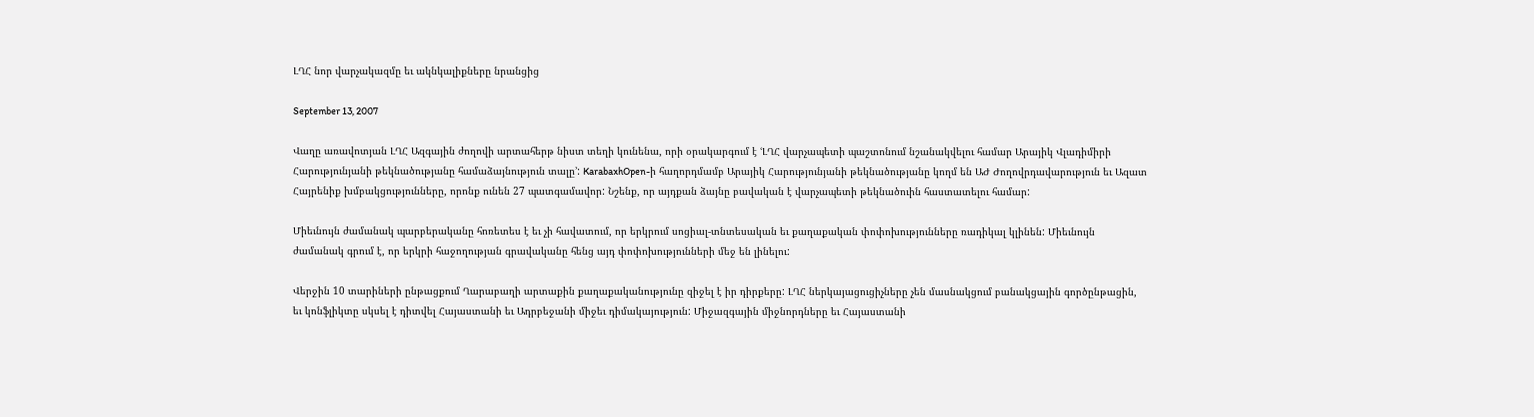ԼՂՀ նոր վարչակազմը եւ ակնկալիքները նրանցից

September 13, 2007

Վաղը առավոտյան ԼՂՀ Ազգային ժողովի արտահերթ նիստ տեղի կունենա, որի օրակարգում է ՙԼՂՀ վարչապետի պաշտոնում նշանակվելու համար Արայիկ Վլադիմիրի Հարությունյանի թեկնածությանը համաձայնություն տալը՚: KarabaxhOpen-ի հաղորդմամբ Արայիկ Հարությունյանի թեկնածությանը կողմ են ԱԺ Ժողովրդավարություն եւ Ազատ Հայրենիք խմբակցությունները, որոնք ունեն 27 պատգամավոր: Նշենք, որ այդքան ձայնը բավական է վարչապետի թեկնածուին հաստատելու համար:

Միեւնույն ժամանակ պարբերականը հոռետես է եւ չի հավատում, որ երկրում սոցիալ-տնտեսական եւ քաղաքական փոփոխությունները ռադիկալ կլինեն: Միեւնույն ժամանակ գրում է, որ երկրի հաջողության գրավականը հենց այդ փոփոխությունների մեջ են լինելու:

Վերջին 10 տարիների ընթացքում Ղարաբաղի արտաքին քաղաքականությունը զիջել է իր դիրքերը: ԼՂՀ ներկայացուցիչները չեն մասնակցում բանակցային գործընթացին, եւ կոնֆլիկտը սկսել է դիտվել Հայաստանի եւ Ադրբեջանի միջեւ դիմակայություն: Միջազգային միջնորդները եւ Հայաստանի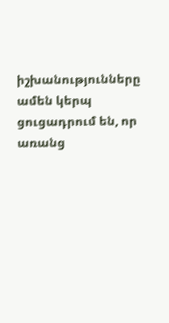իշխանությունները ամեն կերպ ցուցադրում են, որ առանց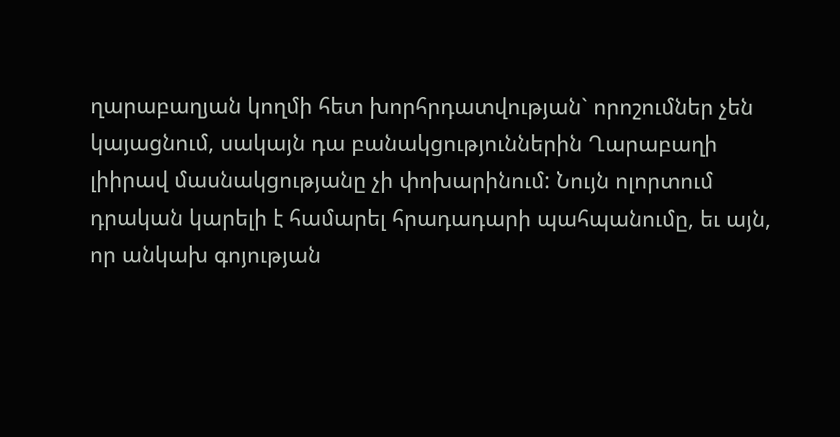ղարաբաղյան կողմի հետ խորհրդատվության` որոշումներ չեն կայացնում, սակայն դա բանակցություններին Ղարաբաղի լիիրավ մասնակցությանը չի փոխարինում: Նույն ոլորտում դրական կարելի է համարել հրադադարի պահպանումը, եւ այն, որ անկախ գոյության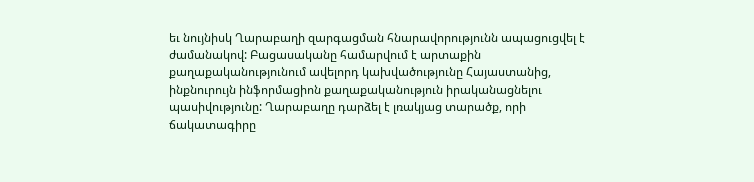եւ նույնիսկ Ղարաբաղի զարգացման հնարավորությունն ապացուցվել է ժամանակով: Բացասականը համարվում է արտաքին քաղաքականությունում ավելորդ կախվածությունը Հայաստանից, ինքնուրույն ինֆորմացիոն քաղաքականություն իրականացնելու պասիվությունը: Ղարաբաղը դարձել է լռակյաց տարածք, որի ճակատագիրը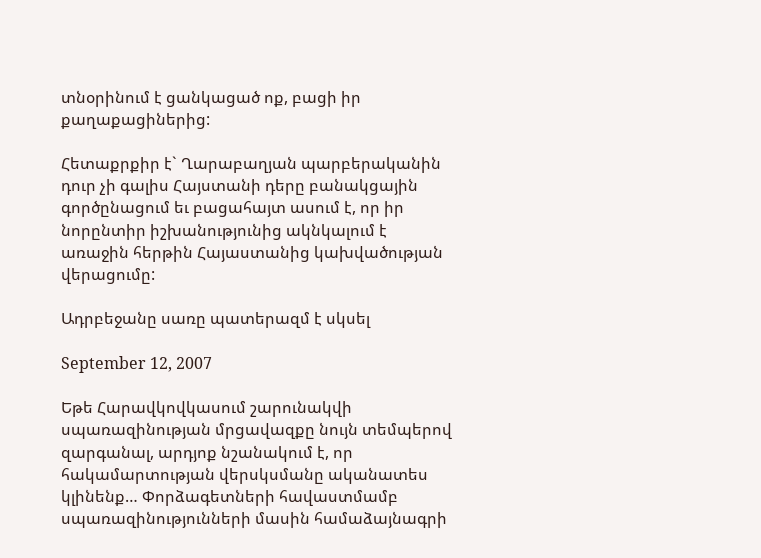տնօրինում է ցանկացած ոք, բացի իր քաղաքացիներից:

Հետաքրքիր է` Ղարաբաղյան պարբերականին դուր չի գալիս Հայստանի դերը բանակցային գործընացում եւ բացահայտ ասում է, որ իր նորընտիր իշխանությունից ակնկալում է առաջին հերթին Հայաստանից կախվածության վերացումը:

Ադրբեջանը սառը պատերազմ է սկսել

September 12, 2007

Եթե Հարավկովկասում շարունակվի սպառազինության մրցավազքը նույն տեմպերով զարգանալ, արդյոք նշանակում է, որ հակամարտության վերսկսմանը ականատես կլինենք… Փորձագետների հավաստմամբ սպառազինությունների մասին համաձայնագրի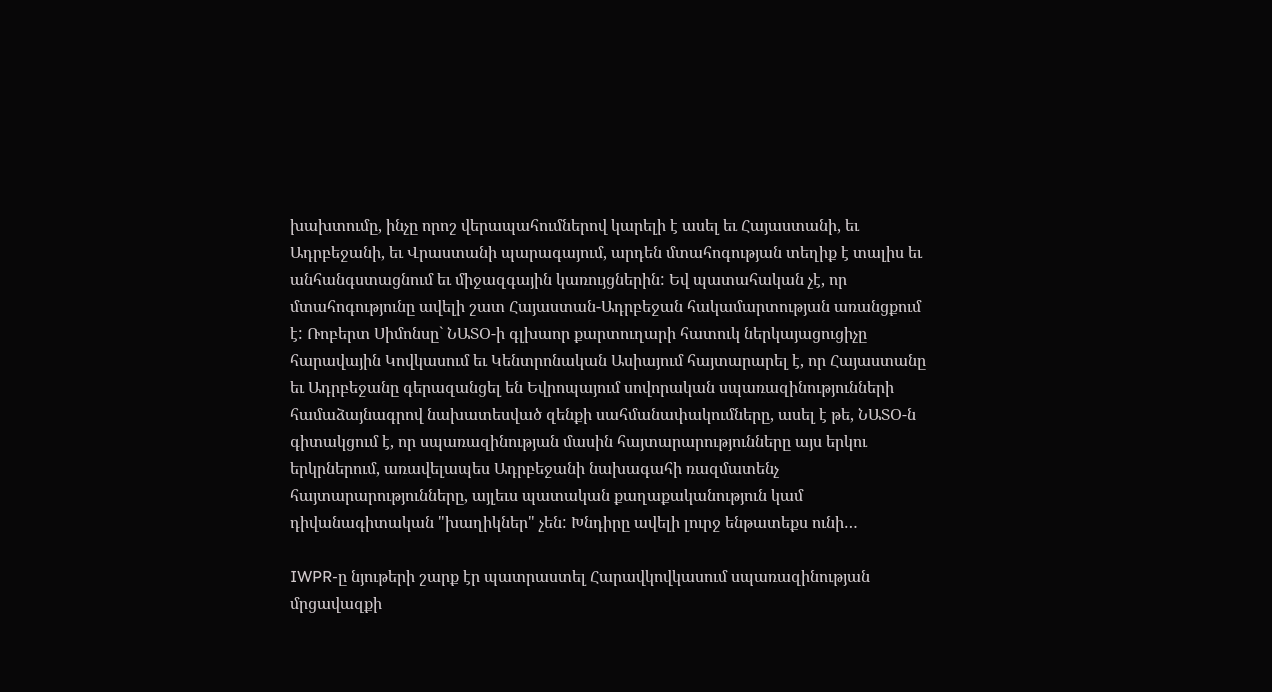խախտումը, ինչը որոշ վերապահումներով կարելի է ասել եւ Հայաստանի, եւ Ադրբեջանի, եւ Վրաստանի պարագայում, արդեն մտահոգության տեղիք է տալիս եւ անհանգստացնում եւ միջազգային կառույցներին: Եվ պատահական չէ, որ մտահոգությունը ավելի շատ Հայաստան-Ադրբեջան հակամարտության առանցքում է: Ռոբերտ Սիմոնսը` ՆԱՏՕ-ի գլխաոր քարտուղարի հատուկ ներկայացուցիչը հարավային Կովկասում եւ Կենտրոնական Ասիայում հայտարարել է, որ Հայաստանը եւ Ադրբեջանը գերազանցել են Եվրոպայում սովորական սպառազինությունների համաձայնագրով նախատեսված զենքի սահմանափակումները, ասել է թե, ՆԱՏՕ-ն գիտակցում է, որ սպառազինության մասին հայտարարությունները այս երկու երկրներում, առավելապես Ադրբեջանի նախագահի ռազմատենչ հայտարարությունները, այլեւս պատական քաղաքականություն կամ դիվանագիտական "խաղիկներ" չեն: Խնդիրը ավելի լուրջ ենթատեքս ունի…

IWPR-ը նյութերի շարք էր պատրաստել Հարավկովկասում սպառազինության մրցավազքի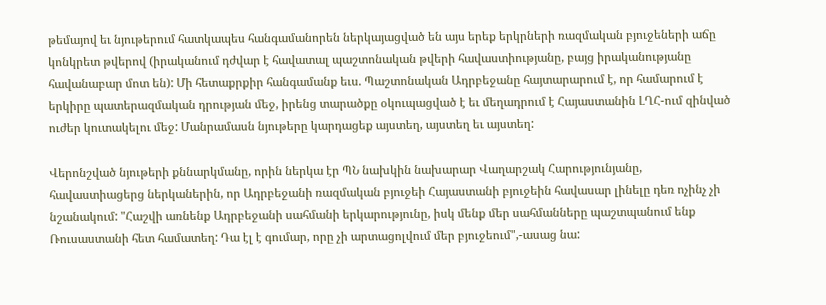թեմայով եւ նյութերում հատկապես հանգամանորեն ներկայացված են այս երեք երկրների ռազմական բյուջեների աճը կոնկրետ թվերով (իրականում դժվար է հավատալ պաշտոնական թվերի հավաստիությանը, բայց իրականությանը հավանաբար մոտ են): Մի հետաքրքիր հանգամանք եւս. Պաշտոնական Ադրբեջանը հայտարարում է, որ համարում է երկիրը պատերազմական դրության մեջ, իրենց տարածքը օկուպացված է եւ մեղադրում է Հայաստանին ԼՂՀ-ում զինված ուժեր կուտակելու մեջ: Մանրամասն նյութերը կարդացեք այստեղ, այստեղ եւ այստեղ:

Վերոնշված նյութերի քննարկմանը, որին ներկա էր ՊՆ նախկին նախարար Վաղարշակ Հարությունյանը, հավաստիացերց ներկաներին, որ Ադրբեջանի ռազմական բյուջեի Հայաստանի բյուջեին հավասար լինելը դեռ ոչինչ չի նշանակում: "Հաշվի առնենք Ադրբեջանի սահմանի երկարությունը, իսկ մենք մեր սահմանները պաշտպանում ենք Ռուսաստանի հետ համատեղ: Դա էլ է գումար, որը չի արտացոլվում մեր բյուջեում",-ասաց նա: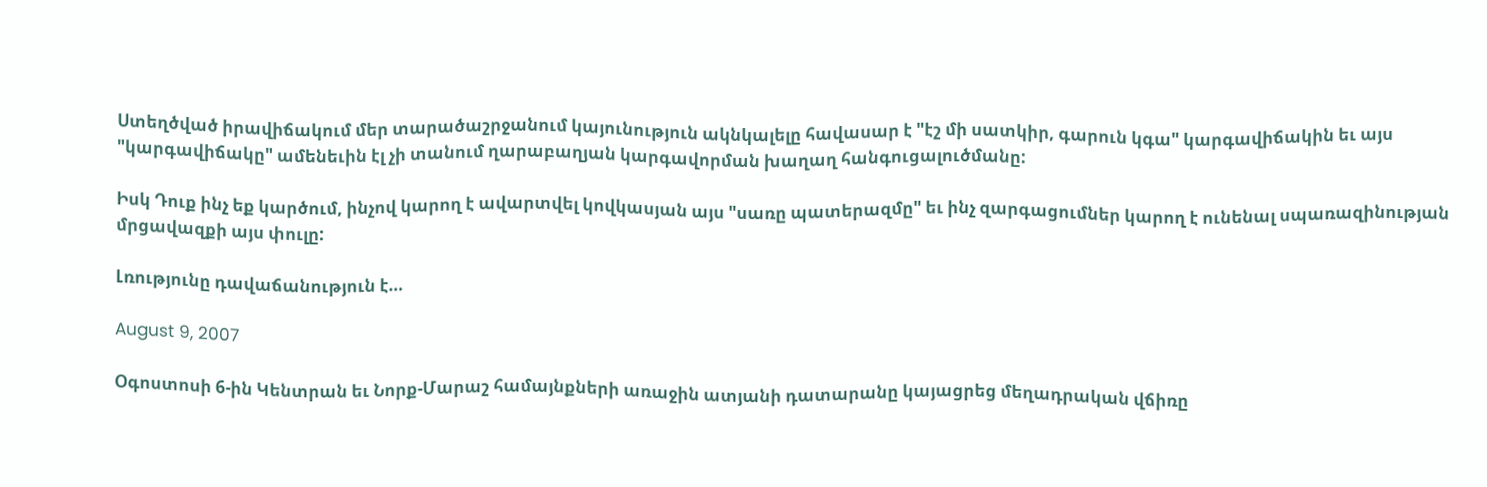Ստեղծված իրավիճակում մեր տարածաշրջանում կայունություն ակնկալելը հավասար է "էշ մի սատկիր, գարուն կգա" կարգավիճակին եւ այս "կարգավիճակը" ամենեւին էլ չի տանում ղարաբաղյան կարգավորման խաղաղ հանգուցալուծմանը:

Իսկ Դուք ինչ եք կարծում, ինչով կարող է ավարտվել կովկասյան այս "սառը պատերազմը" եւ ինչ զարգացումներ կարող է ունենալ սպառազինության մրցավազքի այս փուլը:

Լռությունը դավաճանություն է…

August 9, 2007

Օգոստոսի 6-ին Կենտրան եւ Նորք-Մարաշ համայնքների առաջին ատյանի դատարանը կայացրեց մեղադրական վճիռը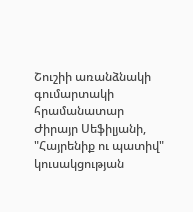Շուշիի առանձնակի գումարտակի հրամանատար Ժիրայր Սեֆիլյանի, "Հայրենիք ու պատիվ" կուսակցության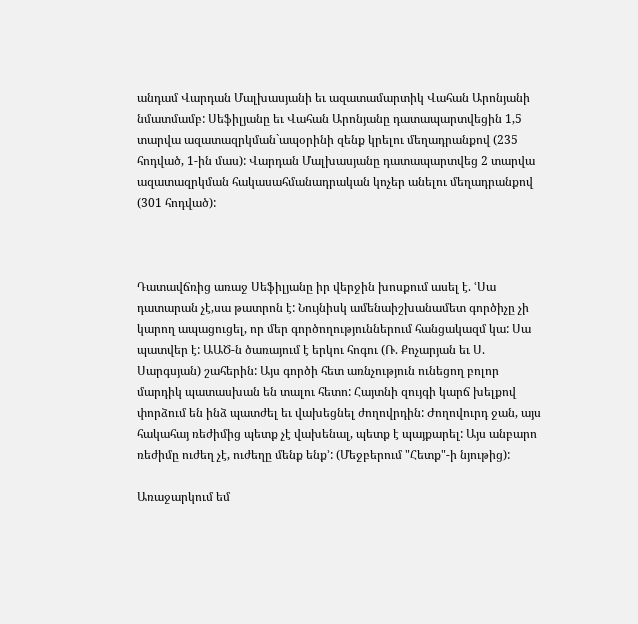անդամ Վարդան Մալխասյանի եւ ազատամարտիկ Վահան Արոնյանի նմատմամբ: Սեֆիլյանը եւ Վահան Արոնյանը դատապարտվեցին 1,5 տարվա ազատազրկման`ապօրինի զենք կրելու մեղադրանքով (235 հոդված, 1-ին մաս): Վարդան Մալխասյանը դատապարտվեց 2 տարվա ազատազրկման հակասահմանադրական կոչեր անելու մեղադրանքով (301 հոդված):



Դատավճռից առաջ Սեֆիլյանը իր վերջին խոսքում ասել է. ՙՍա դատարան չէ,սա թատրոն է: Նույնիսկ ամենաիշխանամետ գործիչը չի կարող ապացուցել, որ մեր գործողություններում հանցակազմ կա: Սա պատվեր է: ԱԱԾ-ն ծառայում է երկու հոգու (Ռ. Քոչարյան եւ Ս. Սարգսյան) շահերին: Այս գործի հետ առնչություն ունեցող բոլոր մարդիկ պատասխան են տալու հետո: Հայտնի զույգի կարճ խելքով փորձում են ինձ պատժել եւ վախեցնել ժողովրդին: Ժողովուրդ ջան, այս հակահայ ռեժիմից պետք չէ վախենալ, պետք է պայքարել: Այս անբարո ռեժիմը ուժեղ չէ, ուժեղը մենք ենք՚: (Մեջբերում "Հետք"-ի նյութից):

Առաջարկում եմ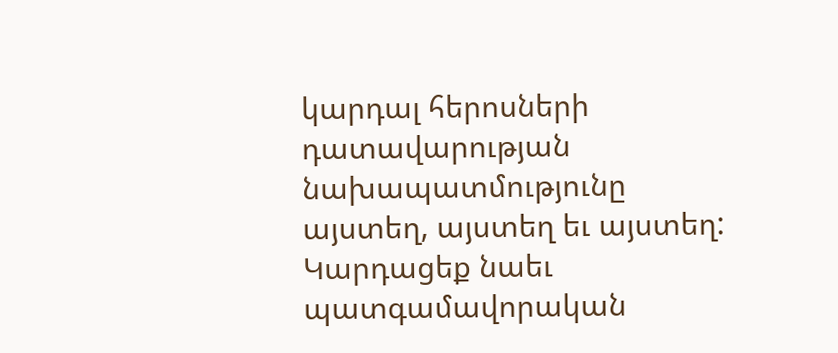կարդալ հերոսների դատավարության նախապատմությունը այստեղ, այստեղ եւ այստեղ: Կարդացեք նաեւ պատգամավորական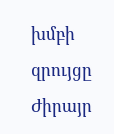խմբի զրույցը Ժիրայր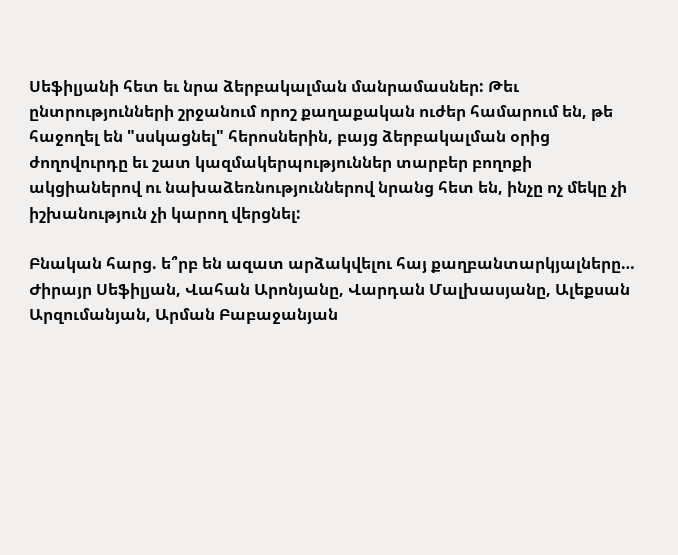Սեֆիլյանի հետ եւ նրա ձերբակալման մանրամասներ: Թեւ ընտրությունների շրջանում որոշ քաղաքական ուժեր համարում են, թե հաջողել են "սսկացնել" հերոսներին, բայց ձերբակալման օրից ժողովուրդը եւ շատ կազմակերպություններ տարբեր բողոքի ակցիաներով ու նախաձեռնություններով նրանց հետ են, ինչը ոչ մեկը չի իշխանություն չի կարող վերցնել:

Բնական հարց. ե՞րբ են ազատ արձակվելու հայ քաղբանտարկյալները… Ժիրայր Սեֆիլյան, Վահան Արոնյանը, Վարդան Մալխասյանը, Ալեքսան Արզումանյան, Արման Բաբաջանյան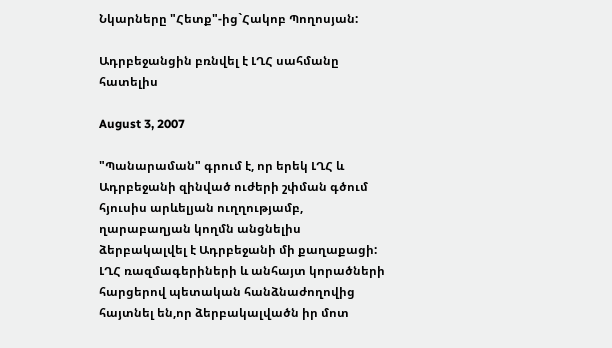Նկարները "Հետք"-ից`Հակոբ Պողոսյան:

Ադրբեջանցին բռնվել է ԼՂՀ սահմանը հատելիս

August 3, 2007

"Պանարաման" գրում է, որ երեկ ԼՂՀ և Ադրբեջանի զինված ուժերի շփման գծում հյուսիս արևելյան ուղղությամբ, ղարաբաղյան կողմն անցնելիս ձերբակալվել է Ադրբեջանի մի քաղաքացի: ԼՂՀ ռազմագերիների և անհայտ կորածների հարցերով պետական հանձնաժողովից հայտնել են,որ ձերբակալվածն իր մոտ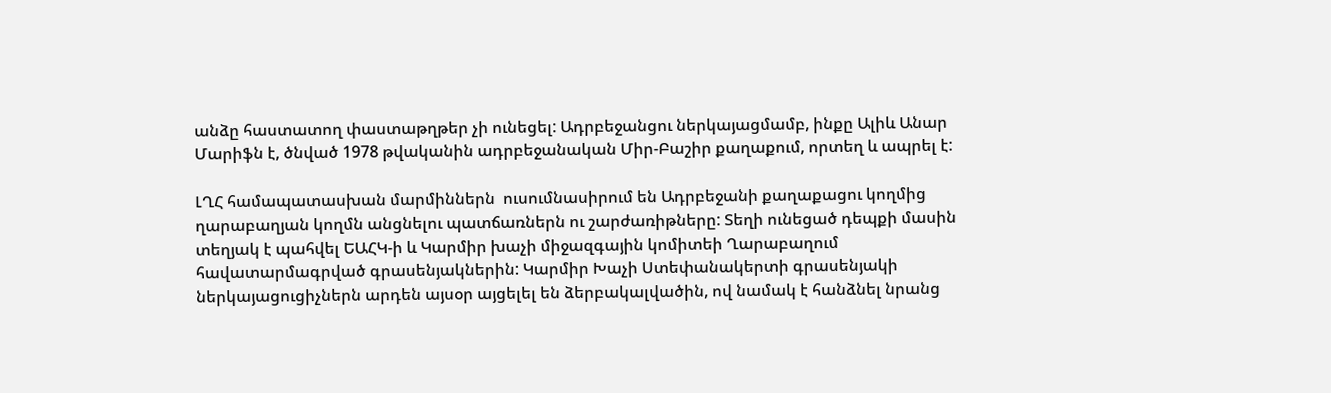անձը հաստատող փաստաթղթեր չի ունեցել: Ադրբեջանցու ներկայացմամբ, ինքը Ալիև Անար Մարիֆն է, ծնված 1978 թվականին ադրբեջանական Միր-Բաշիր քաղաքում, որտեղ և ապրել է:

ԼՂՀ համապատասխան մարմիններն  ուսումնասիրում են Ադրբեջանի քաղաքացու կողմից ղարաբաղյան կողմն անցնելու պատճառներն ու շարժառիթները: Տեղի ունեցած դեպքի մասին տեղյակ է պահվել ԵԱՀԿ-ի և Կարմիր խաչի միջազգային կոմիտեի Ղարաբաղում հավատարմագրված գրասենյակներին: Կարմիր Խաչի Ստեփանակերտի գրասենյակի ներկայացուցիչներն արդեն այսօր այցելել են ձերբակալվածին, ով նամակ է հանձնել նրանց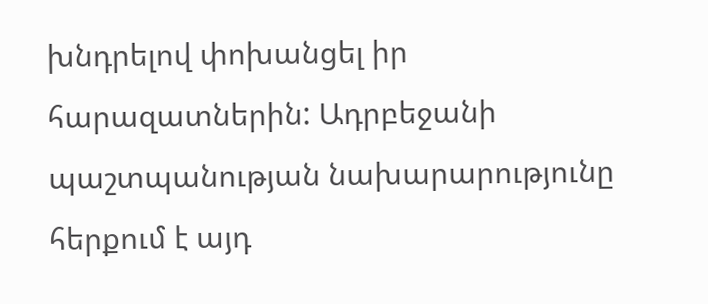խնդրելով փոխանցել իր հարազատներին: Ադրբեջանի պաշտպանության նախարարությունը հերքում է այդ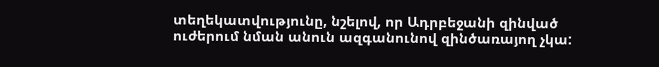տեղեկատվությունը, նշելով, որ Ադրբեջանի զինված ուժերում նման անուն ազգանունով զինծառայող չկա: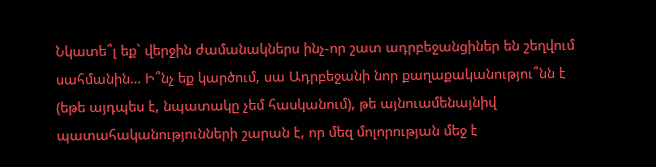Նկատե՞լ եք` վերջին ժամանակներս ինչ-որ շատ ադրբեջանցիներ են շեղվում սահմանին… Ի՞նչ եք կարծում, սա Ադրբեջանի նոր քաղաքականությու՞նն է (եթե այդպես է, նպատակը չեմ հասկանում), թե այնուամենայնիվ պատահականությունների շարան է, որ մեզ մոլորության մեջ է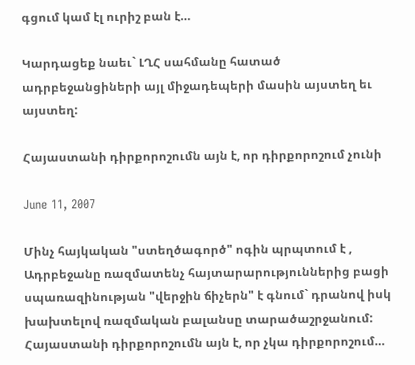գցում կամ էլ ուրիշ բան է…

Կարդացեք նաեւ` ԼՂՀ սահմանը հատած ադրբեջանցիների այլ միջադեպերի մասին այստեղ եւ այստեղ:

Հայաստանի դիրքորոշումն այն է, որ դիրքորոշում չունի

June 11, 2007

Մինչ հայկական "ստեղծագործ" ոգին պրպտում է , Ադրբեջանը ռազմատենչ հայտարարություններից բացի սպառազինության "վերջին ճիչերն" է գնում` դրանով իսկ խախտելով ռազմական բալանսը տարածաշրջանում: Հայաստանի դիրքորոշումն այն է, որ չկա դիրքորոշում…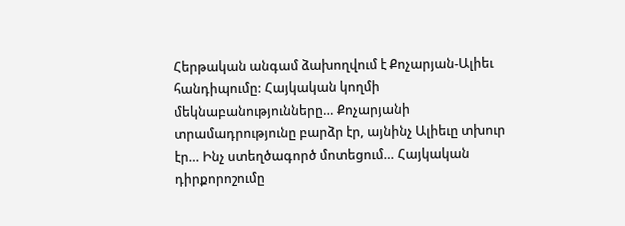Հերթական անգամ ձախողվում է Քոչարյան-Ալիեւ հանդիպումը: Հայկական կողմի մեկնաբանությունները… Քոչարյանի տրամադրությունը բարձր էր, այնինչ Ալիեւը տխուր էր… Ինչ ստեղծագործ մոտեցում… Հայկական դիրքորոշումը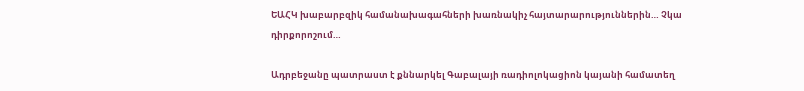ԵԱՀԿ խաբարբզիկ համանախագահների խառնակիչ հայտարարություններին… Չկա դիրքորոշում…

Ադրբեջանը պատրաստ է քննարկել Գաբալայի ռադիոլոկացիոն կայանի համատեղ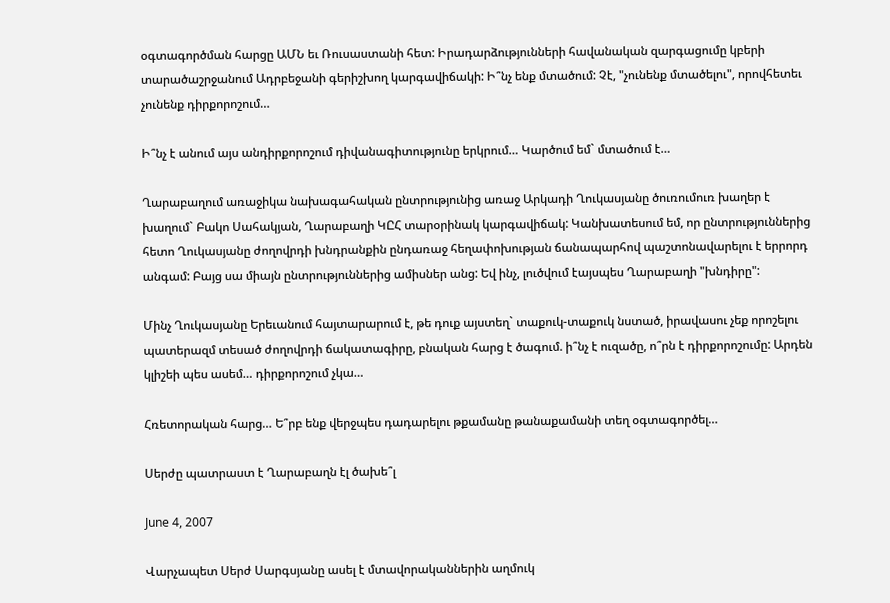օգտագործման հարցը ԱՄՆ եւ Ռուսաստանի հետ: Իրադարձությունների հավանական զարգացումը կբերի տարածաշրջանում Ադրբեջանի գերիշխող կարգավիճակի: Ի՞նչ ենք մտածում: Չէ, "չունենք մտածելու", որովհետեւ չունենք դիրքորոշում…

Ի՞նչ է անում այս անդիրքորոշում դիվանագիտությունը երկրում… Կարծում եմ` մտածում է…

Ղարաբաղում առաջիկա նախագահական ընտրությունից առաջ Արկադի Ղուկասյանը ծուռումուռ խաղեր է խաղում` Բակո Սահակյան, Ղարաբաղի ԿԸՀ տարօրինակ կարգավիճակ: Կանխատեսում եմ, որ ընտրություններից հետո Ղուկասյանը ժողովրդի խնդրանքին ընդառաջ հեղափոխության ճանապարհով պաշտոնավարելու է երրորդ անգամ: Բայց սա միայն ընտրություններից ամիսներ անց: Եվ ինչ, լուծվում էայսպես Ղարաբաղի "խնդիրը":

Մինչ Ղուկասյանը Երեւանում հայտարարում է, թե դուք այստեղ` տաքուկ-տաքուկ նստած, իրավասու չեք որոշելու պատերազմ տեսած ժողովրդի ճակատագիրը, բնական հարց է ծագում. ի՞նչ է ուզածը, ո՞րն է դիրքորոշումը: Արդեն կլիշեի պես ասեմ… դիրքորոշում չկա…

Հռետորական հարց… Ե՞րբ ենք վերջպես դադարելու թքամանը թանաքամանի տեղ օգտագործել…

Սերժը պատրաստ է Ղարաբաղն էլ ծախե՞լ

June 4, 2007

Վարչապետ Սերժ Սարգսյանը ասել է մտավորականներին աղմուկ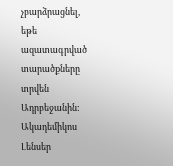չբարձրացնել, եթե ազատագրված տարածքները տրվեն Ադրբեջանին: Ակադեմիկոս Լենսեր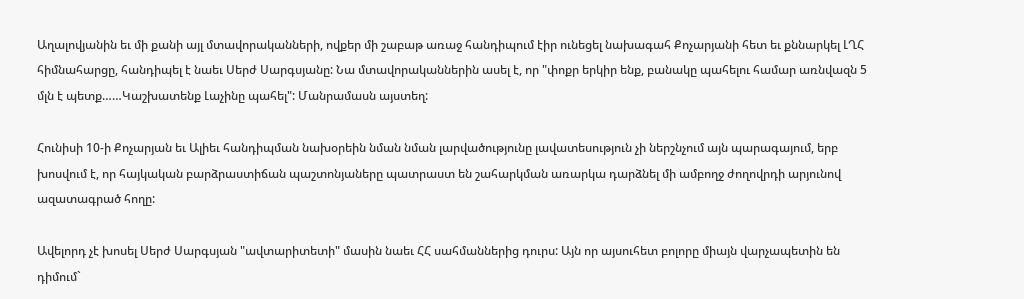Աղալովյանին եւ մի քանի այլ մտավորականների, ովքեր մի շաբաթ առաջ հանդիպում էիր ունեցել նախագահ Քոչարյանի հետ եւ քննարկել ԼՂՀ հիմնահարցը, հանդիպել է նաեւ Սերժ Սարգսյանը: Նա մտավորականներին ասել է, որ "փոքր երկիր ենք, բանակը պահելու համար առնվազն 5 մլն է պետք……Կաշխատենք Լաչինը պահել": Մանրամասն այստեղ:

Հունիսի 10-ի Քոչարյան եւ Ալիեւ հանդիպման նախօրեին նման նման լարվածությունը լավատեսություն չի ներշնչում այն պարագայում, երբ խոսվում է, որ հայկական բարձրաստիճան պաշտոնյաները պատրաստ են շահարկման առարկա դարձնել մի ամբողջ ժողովրդի արյունով ազատագրած հողը:

Ավելորդ չէ խոսել Սերժ Սարգսյան "ավտարիտետի" մասին նաեւ ՀՀ սահմաններից դուրս: Այն որ այսուհետ բոլորը միայն վարչապետին են դիմում`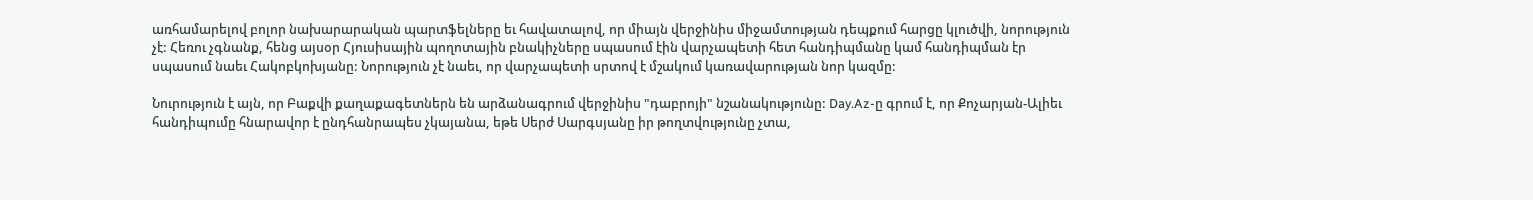առհամարելով բոլոր նախարարական պարտֆելները եւ հավատալով, որ միայն վերջինիս միջամտության դեպքում հարցը կլուծվի, նորություն չէ: Հեռու չգնանք, հենց այսօր Հյուսիսային պողոտային բնակիչները սպասում էին վարչապետի հետ հանդիպմանը կամ հանդիպման էր սպասում նաեւ Հակոբկոխյանը: Նորություն չէ նաեւ, որ վարչապետի սրտով է մշակում կառավարության նոր կազմը:

Նուրություն է այն, որ Բաքվի քաղաքագետներն են արձանագրում վերջինիս "դաբրոյի" նշանակությունը: Day.Az-ը գրում է, որ Քոչարյան-Ալիեւ հանդիպումը հնարավոր է ընդհանրապես չկայանա, եթե Սերժ Սարգսյանը իր թողտվությունը չտա,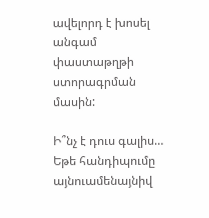ավելորդ է խոսել անգամ փաստաթղթի ստորագրման մասին:

Ի՞նչ է դուս գալիս… Եթե հանդիպումը այնուամենայնիվ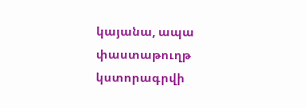կայանա, ապա փաստաթուղթ կստորագրվի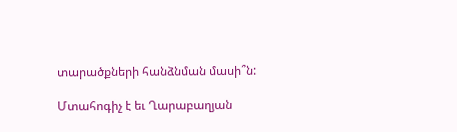տարածքների հանձնման մասի՞ն:

Մտահոգիչ է եւ Ղարաբաղյան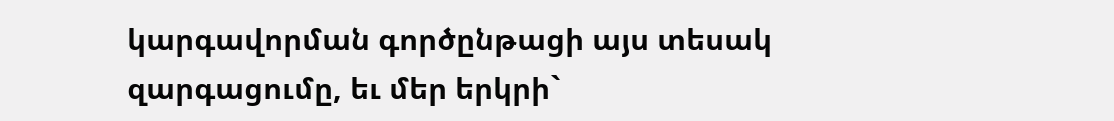կարգավորման գործընթացի այս տեսակ զարգացումը, եւ մեր երկրի`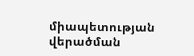միապետության վերածման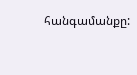հանգամանքը: